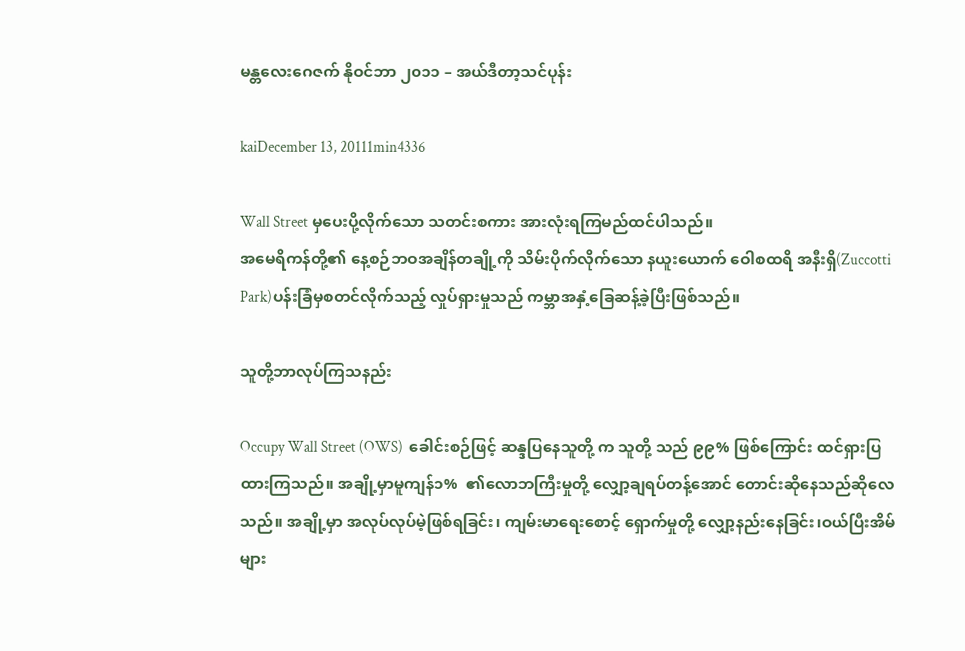မန္တလေးဂေဇက် နိုဝင်ဘာ ၂၀၁၁ – အယ်ဒီတာ့သင်ပုန်း

kaiDecember 13, 20111min4336

Wall Street မှပေးပို့လိုက်သော သတင်းစကား အားလုံးရကြမည်ထင်ပါသည်။
အမေရိကန်တို့၏ နေ့စဉ်ဘဝအချိန်တချို့ကို သိမ်းပိုက်လိုက်သော နယူးယောက် ဝေါစထရိ အနီးရှိ(Zuccotti Park)ပန်းခြံမှစတင်လိုက်သည့် လှုပ်ရှားမှုသည် ကမ္ဘာအနှံ့ခြေဆန့်ခဲ့ပြီးဖြစ်သည်။

သူတို့ဘာလုပ်ကြသနည်း

Occupy Wall Street (OWS)  ခေါင်းစဉ်ဖြင့် ဆန္ဒပြနေသူတို့ က သူတို့ သည် ၉၉% ဖြစ်ကြောင်း ထင်ရှားပြထားကြသည်။ အချို့မှာမူကျန်၁%  ၏လောဘကြီးမှုတို့ လျှော့ချရပ်တန့်အောင် တောင်းဆိုနေသည်ဆိုလေသည်။ အချို့မှာ အလုပ်လုပ်မဲ့ဖြစ်ရခြင်း၊ ကျမ်းမာရေးစောင့် ရှောက်မှုတို့ လျှော့နည်းနေခြင်း၊ဝယ်ပြီးအိမ်များ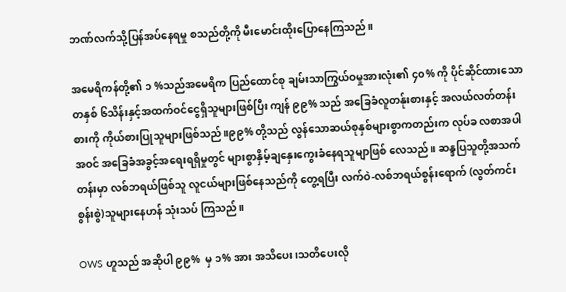ဘဏ်လက်သို့ပြန်အပ်နေရမှု စသည်တို့ကို မီးမောင်းထိုးပြောနေကြသည်။

အမေရိကန်တို့၏ ၁ %သည်အမေရိက ပြည်ထောင်စု ချမ်းသာကြွယ်ဝမှုအားလုံး၏ ၄၀% ကို ပိုင်ဆိုင်ထားသော တနှစ် ၆သိန်းနှင့်အထက်ဝင်ငွေရှိသူများဖြစ်ပြီး ကျန် ၉၉% သည် အခြေခံလူတန်ုးစားနှင့် အလယ်လတ်တန်းစားကို ကိုယ်စားပြုသူများဖြစ်သည်။၉၉% တို့သည် လွန်သောဆယ်စုနှစ်များစွာကတည်းက လုပ်ခ လစာအပါအဝင် အခြေခံအခွင့်အရေးရရှိမှုတွင် များစွာနှိမ့်ချနှေးကွေးခံနေရသူမျာဖြစ် လေသည်။ ဆန္ဒပြသူတို့အသက်တန်းမှာ လစ်ဘရယ်ဖြစ်သူ လူငယ်များဖြစ်နေသည်ကို တွေ့ရပြီး လက်ဝဲ-လစ်ဘရယ်စွန်းရောက် (လွတ်ကင်းစွန်းစွဲ)သူများနေဟန် သုံးသပ် ကြသည်။

OWS ဟူသည် အဆိုပါ ၉၉%  မှ ၁% အား အသိပေး၊သတိပေးလို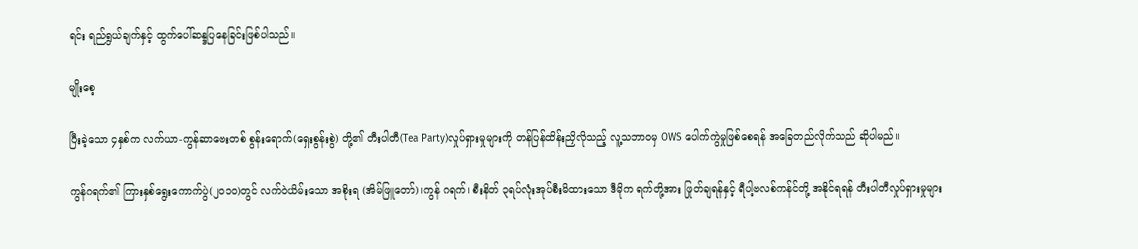ရင်း ရည်ရွယ်ချက်နှင့် ထွက်ပေါ်ဆန္ဒပြနေခြင်းဖြစ်ပါသည်။

မျိုးစေ့

ပြီးခဲ့သော ၄နှစ်က လက်ယာ-ကွန်ဆာဗေးတစ် စွန်းရောက်(ရှေးစွန်းစွဲ) တို့၏ တီးပါတီ(Tea Party)လှုပ်ရှားမှုများကို တန်ပြန်ထိန်းညှိလိုသည့် လူ့သဘာဝမှ OWS ပေါက်ကွဲမှုဖြစ်စေရန် အခြေတည်လိုက်သည် ဆိုပါမည်။

ကွန်ဂရက်၏ ကြားနှစ်ရွေးကောက်ပွဲ(၂၀၁၀)တွင် လက်ဝဲယိမ်းသော အစိုးရ (အိမ်ဖြူတော်)၊ကွန် ဂရက်၊ စီးနိတ် ၃ရပ်လုံးအုပ်စီးမိထားသော ဒီမိုက ရက်တို့အား ဖြုတ်ချရန်နှင့် ရီပါ့ဗလစ်ကန်င်တို့ အနိုင်ရရန် တီးပါတီလှုပ်ရှားမှုများ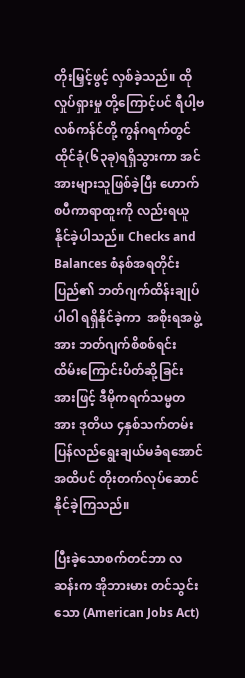တိုးမြှင့်ဖွင့် လှစ်ခဲ့သည်။ ထိုလှုပ်ရှားမှု တို့ကြောင့်ပင် ရီပါ့ဗလစ်ကန်င်တို့ ကွန်ဂရက်တွင် ထိုင်ခုံ(၆၃ခု)ရရှိသွားကာ အင်အားများသူဖြစ်ခဲ့ပြီး ဟောက်စပီကာရာထူးကို လည်းရယူနိုင်ခဲ့ပါသည်။ Checks and Balances စံနစ်အရတိုင်းပြည်၏ ဘတ်ဂျက်ထိန်းချုပ်ပါဝါ ရရှိနိုင်ခဲ့ကာ  အစိုးရအဖွဲ့ အား ဘတ်ဂျက်စိစစ်ရင်း ထိမ်းကြောင်းပိတ်ဆို့ခြင်းအားဖြင့် ဒီမိုကရက်သမ္မတအား ဒုတိယ ၄နှစ်သက်တမ်းပြန်လည်ရွေးချယ်မခံရအောင် အထိပင် တိုးတက်လုပ်ဆောင်နိုင်ခဲ့ကြသည်။

ပြီးခဲ့သောစက်တင်ဘာ လဆန်းက အိုဘားမား တင်သွင်းသော (American Jobs Act)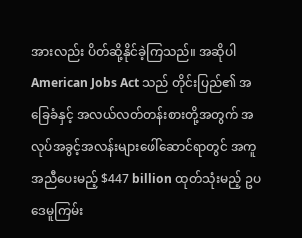အားလည်း ပိတ်ဆို့နိုင်ခဲ့ကြသည်။ အဆိုပါAmerican Jobs Act သည် တိုင်းပြည်၏ အခြေခံနှင့် အလယ်လတ်တန်းစားတို့အတွက် အလုပ်အခွင့်အလန်းများဖေါ်ဆောင်ရာတွင် အကူအညီပေးမည့် $447 billion ထုတ်သုံးမည့် ဥပဒေမူကြမ်း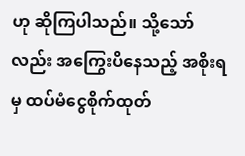ဟု ဆိုကြပါသည်။ သို့သော်လည်း အကြွေးပိနေသည့် အစိုးရမှ ထပ်မံငွေစိုက်ထုတ်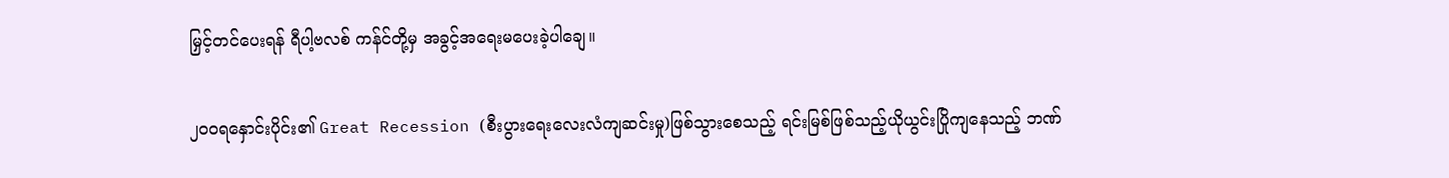မြှင့်တင်ပေးရန် ရီပါ့ဗလစ် ကန်င်တို့မှ အခွင့်အရေးမပေးခဲ့ပါချေ။

၂၀၀ရနှောင်းပိုင်း၏ Great Recession (စီးပွားရေးလေးလံကျဆင်းမှု)ဖြစ်သွားစေသည့် ရင်းမြစ်ဖြစ်သည့်ယိုယွင်းပြိုကျနေသည့် ဘဏ်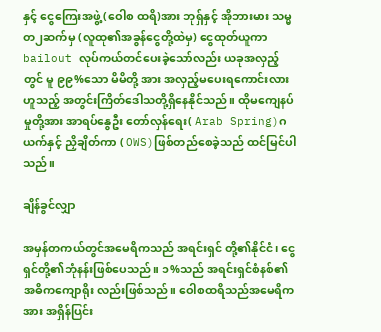နှင့် ငွေကြေးအဖွဲ့ (ဝေါစ ထရိ)အား ဘုရှ်နှင့် အိုဘားမား သမ္မတ၂ဆက်မှ (လူထု၏အခွန်ငွေတို့ထဲမှ) ငွေထုတ်ယူကာ bailout လုပ်ကယ်တင်ပေးခဲ့သော်လည်း ယခုအလှည့်တွင် မူ ၉၉%သော မိမိတို့ အား အလှည့်မပေးရကောင်းလားဟူသည့် အတွင်းကြိတ်ဒေါသတို့ရှိနေနိုင်သည်။ ထိုမကျေနပ်မှုတို့အား အာရပ်နွေဦး တော်လှန်ရေး( Arab Spring)ဂယက်နှင့် ညှိချိတ်ကာ ( OWS)ဖြစ်တည်စေခဲ့သည် ထင်မြင်ပါသည်။

ချိန်ခွင်လျှာ

အမှန်တကယ်တွင်အမေရိကသည် အရင်းရှင် တို့၏နိုင်ငံ၊ ငွေရှင်တို့၏ဘုံနန်းဖြစ်ပေသည်။ ၁%သည် အရင်းရှင်စံနစ်၏ အဓိကကျောရိုး လည်းဖြစ်သည်။ ဝေါစထရိသည်အမေရိကအား အရှိန်ပြင်း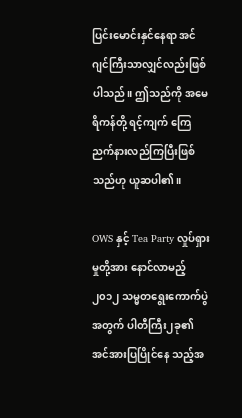ပြင်းမောင်းနှင်နေရာ အင်ဂျင်ကြီးသာလျှင်လည်းဖြစ်ပါသည်။ ဤသည်ကို အမေရိကန်တို့ ရင့်ကျက် ကြေညက်နားလည်ကြပြီးဖြစ်သည်ဟု ယူဆပါ၏။

OWS နှင့် Tea Party လှုပ်ရှားမှုတို့အား နောင်လာမည့် ၂၀၁၂ သမ္မတရွေးကောက်ပွဲ အတွက် ပါတီကြီး၂ခု၏ အင်အားပြပြိုင်နေ သည့်အ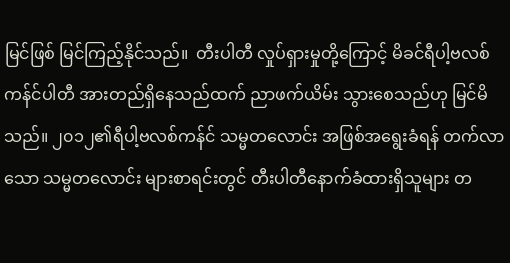မြင်ဖြစ် မြင်ကြည့်နိုင်သည်။  တီးပါတီ လှုပ်ရှားမှုတို့ကြောင့် မိခင်ရီပါ့ဗလစ်ကန်င်ပါတီ အားတည်ရှိနေသည်ထက် ညာဖက်ယိမ်း သွားစေသည်ဟု မြင်မိသည်။ ၂၀၁၂၏ရီပါ့ဗလစ်ကန်င် သမ္မတလောင်း အဖြစ်အရွေးခံရန် တက်လာသော သမ္မတလောင်း များစာရင်းတွင် တီးပါတီနောက်ခံထားရှိသူများ တ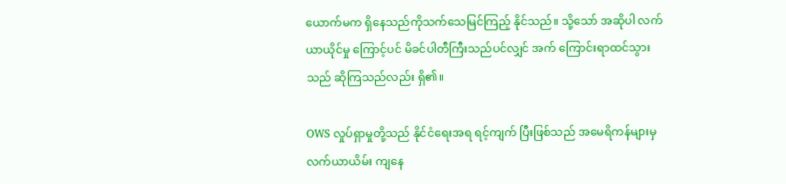ယောက်မက ရှိနေသည်ကိုသက်သေမြင်ကြည့် နိုင်သည်။ သို့သော် အဆိုပါ လက်ယာယိုင်မှု ကြောင့်ပင် မိခင်ပါတီကြီးသည်ပင်လျှင် အက် ကြောင်းရာထင်သွားသည် ဆိုကြသည်လည်း ရှိ၏။

OWS လှုပ်ရှာမှုတို့သည် နိုင်ငံရေးအရ ရင့်ကျက် ပြီးဖြစ်သည် အမေရိကန်များမှ လက်ယာယိမ်း ကျနေ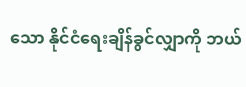သော နိုင်ငံရေးချိန်ခွင်လျှာကို ဘယ်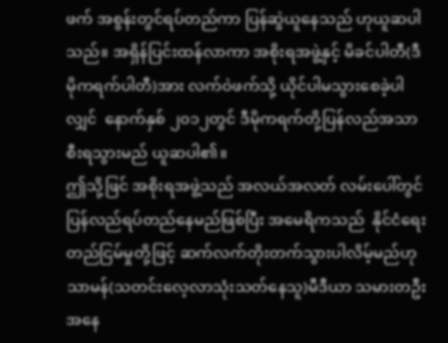ဖက် အစွန်းတွင်ရပ်တည်ကာ ပြန်ဆွဲယူနေသည် ဟုယူဆပါသည်။ အရှိန်ပြင်းထန်လာကာ အစိုးရအဖွဲ့နှင့် မိခင်ပါတီ(ဒီမိုကရက်ပါတီ)အား လက်ဝဲဖက်သို့ ယိုင်ပါမသွားစေခဲ့ပါလျှင်  နောက်နှစ် ၂၀၁၂တွင် ဒီမိုကရက်တို့ပြန်လည်အသာစီးရသွားမည် ယူဆပါ၏။
ဤသို့ဖြင် အစိုးရအဖွဲ့သည် အလယ်အလတ် လမ်းပေါ်တွင် ပြန်လည်ရပ်တည်နေမည်ဖြစ်ပြီး အမေရိကသည်  နိုင်ငံရေးတည်ငြမ်မှုတို့ဖြင့် ဆက်လက်တိုးတက်သွားပါလိမ့်မည်ဟု သာမန်(သတင်းလေ့လာသုံးသတ်နေသူ)မီဒီယာ သမားတဦးအနေ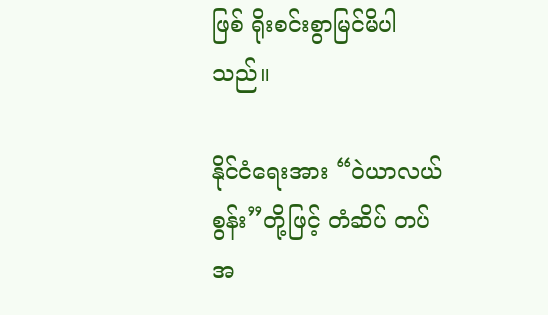ဖြစ် ရိုးစင်းစွာမြင်မိပါသည်။

နိုင်ငံရေးအား “ဝဲယာလယ်စွန်း”တို့ဖြင့် တံဆိပ် တပ် အ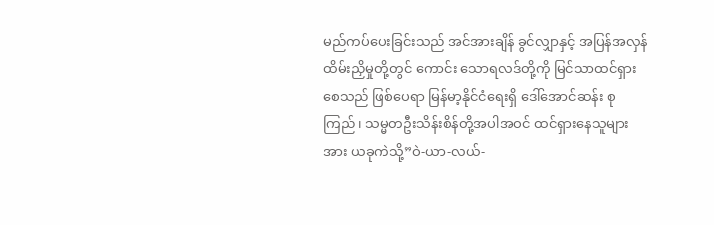မည်ကပ်ပေးခြင်းသည် အင်အားချိန် ခွင်လျှာနှင့် အပြန်အလှန်ထိမ်းညှိမှုတို့တွင် ကောင်း သောရလဒ်တို့ကို မြင်သာထင်ရှားစေသည် ဖြစ်ပေရာ မြန်မာ့နိုင်ငံရေးရှိ ဒေါ်အောင်ဆန်း စုကြည်၊ သမ္မတဦးသိန်းစိန်တို့အပါအဝင် ထင်ရှားနေသူများအား ယခုကဲသို့”ဝဲ-ယာ-လယ်-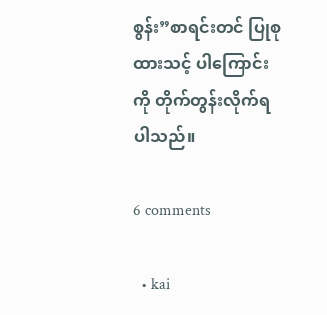စွန်း”စာရင်းတင် ပြုစုထားသင့် ပါကြောင်းကို တိုက်တွန်းလိုက်ရပါသည်။

6 comments

  • kai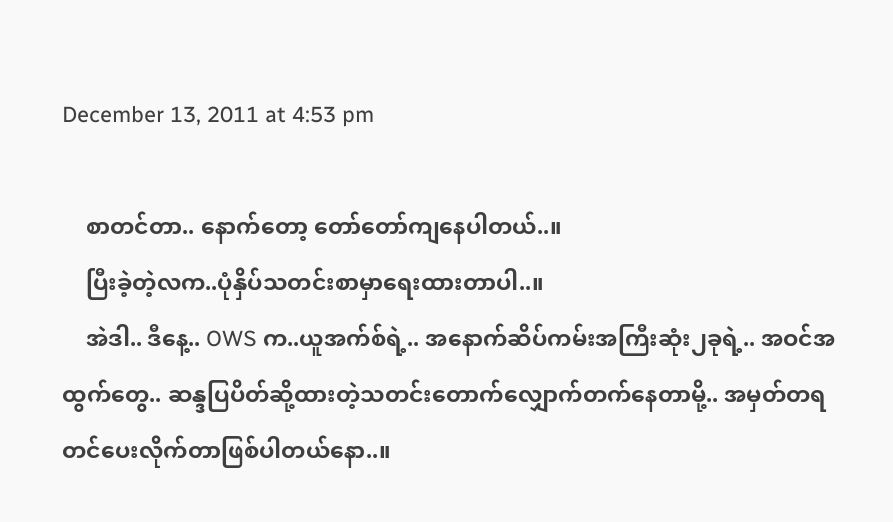December 13, 2011 at 4:53 pm

    စာတင်တာ.. နောက်တော့ တော်တော်ကျနေပါတယ်..။
    ပြီးခဲ့တဲ့လက..ပုံနှိပ်သတင်းစာမှာရေးထားတာပါ..။
    အဲဒါ.. ဒီနေ့.. OWS က..ယူအက်စ်ရဲ့.. အနောက်ဆိပ်ကမ်းအကြီးဆုံး၂ခုရဲ့.. အဝင်အထွက်တွေ.. ဆန္ဒပြပိတ်ဆို့ထားတဲ့သတင်းတောက်လျှောက်တက်နေတာမို့.. အမှတ်တရ တင်ပေးလိုက်တာဖြစ်ပါတယ်နော..။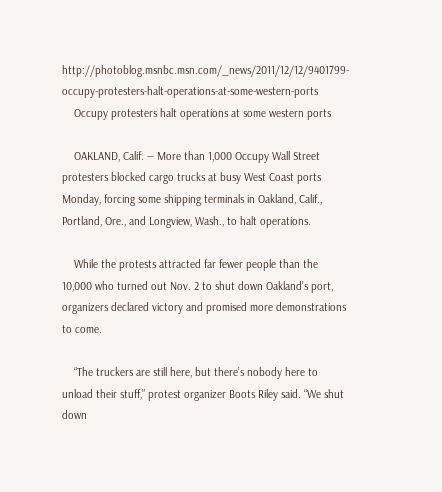http://photoblog.msnbc.msn.com/_news/2011/12/12/9401799-occupy-protesters-halt-operations-at-some-western-ports
    Occupy protesters halt operations at some western ports

    OAKLAND, Calif. — More than 1,000 Occupy Wall Street protesters blocked cargo trucks at busy West Coast ports Monday, forcing some shipping terminals in Oakland, Calif., Portland, Ore., and Longview, Wash., to halt operations.

    While the protests attracted far fewer people than the 10,000 who turned out Nov. 2 to shut down Oakland’s port, organizers declared victory and promised more demonstrations to come.

    “The truckers are still here, but there’s nobody here to unload their stuff,” protest organizer Boots Riley said. “We shut down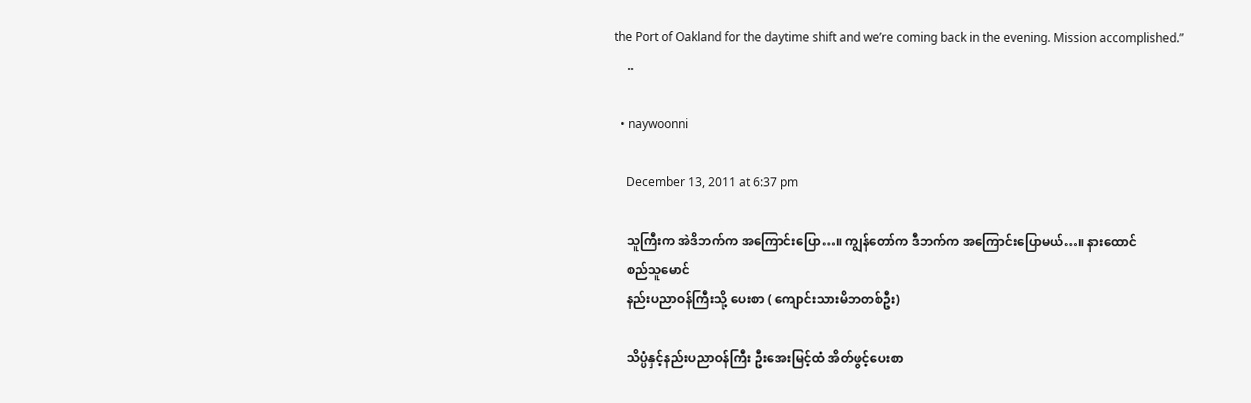the Port of Oakland for the daytime shift and we’re coming back in the evening. Mission accomplished.”
    ..

  • naywoonni

    December 13, 2011 at 6:37 pm

    သူကြီးက အဲဒိဘက်က အကြောင်းပြော…။ ကျွန်တော်က ဒီဘက်က အကြောင်းပြောမယ်…။ နားထောင်
    စည်သူမောင်
    နည်းပညာဝန်ကြီးသို့ ပေးစာ ( ကျောင်းသားမိဘတစ်ဦး)

    သိပ္ပံနှင့်နည်းပညာဝန်ကြီး ဦးအေးမြင့်ထံ အိတ်ဖွင့်ပေးစာ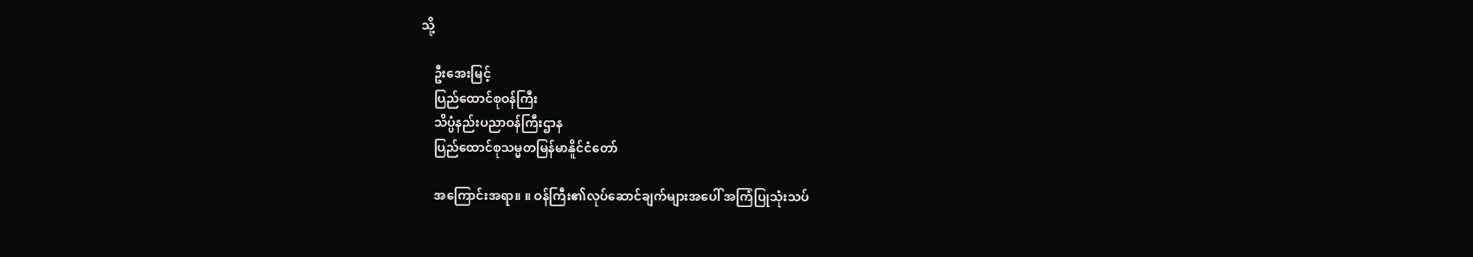သို့

    ဦးအေးမြင့်
    ပြည်ထောင်စုဝန်ကြီး
    သိပ္ပံနည်းပညာဝန်ကြီးဌာန
    ပြည်ထောင်စုသမ္မတမြန်မာနိူင်ငံတော်

    အကြောင်းအရာ။ ။ ဝန်ကြီး၏လုပ်ဆောင်ချက်များအပေါ် အကြံပြုသုံးသပ်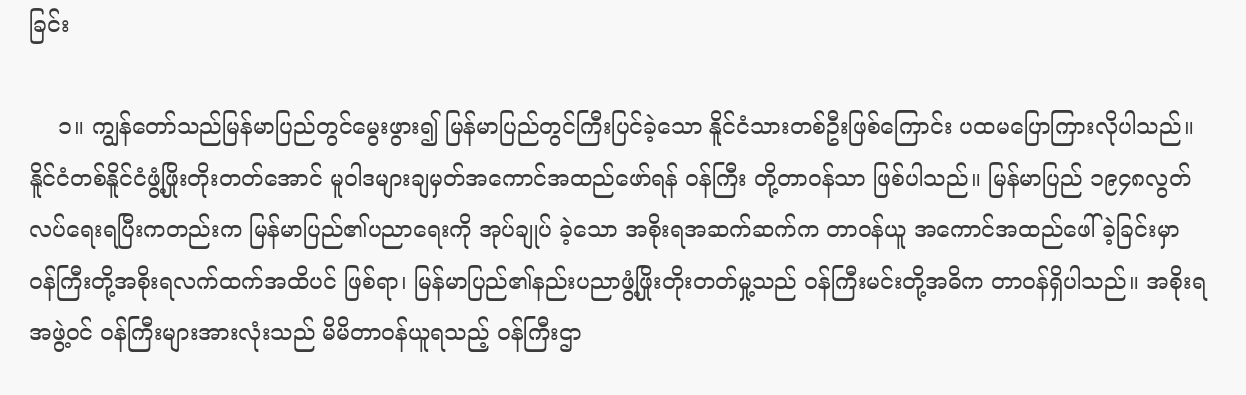ခြင်း

    ၁။ ကျွန်တော်သည်မြန်မာပြည်တွင်မွေးဖွား၍ မြန်မာပြည်တွင်ကြီးပြင်ခဲ့သော နိူင်ငံသားတစ်ဦးဖြစ်ကြောင်း ပထမပြောကြားလိုပါသည်။ နိူင်ငံတစ်နိူင်ငံဖွံ့ဖြိုးတိုးတတ်အောင် မူဝါဒများချမှတ်အကောင်အထည်ဖော်ရန် ဝန်ကြီး တို့တာဝန်သာ ဖြစ်ပါသည်။ မြန်မာပြည် ၁၉၄၈လွတ်လပ်ရေးရပြီးကတည်းက မြန်မာပြည်၏ပညာရေးကို အုပ်ချုပ် ခဲ့သော အစိုးရအဆက်ဆက်က တာဝန်ယူ အကောင်အထည်ဖေါ်ခဲ့ခြင်းမှာ ဝန်ကြီးတို့အစိုးရလက်ထက်အထိပင် ဖြစ်ရာ၊ မြန်မာပြည်၏နည်းပညာဖွံ့ဖြိုးတိုးတတ်မှု့သည် ဝန်ကြီးမင်းတို့အဓိက တာဝန်ရှိပါသည်။ အစိုးရအဖွဲ့ဝင် ဝန်ကြီးများအားလုံးသည် မိမိတာဝန်ယူရသည့် ဝန်ကြီးဌာ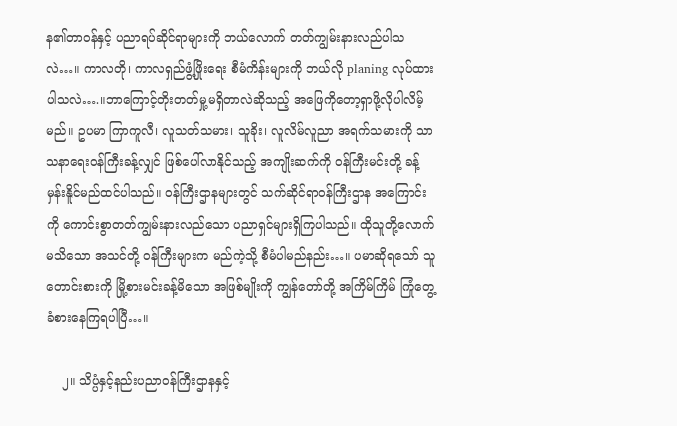န၏တာဝန်နှင့် ပညာရပ်ဆိုင်ရာများကို ဘယ်လောက် တတ်ကျွမ်းနားလည်ပါသလဲ…။ ကာလတို၊ ကာလရှည်ဖွံ့ဖြိုးရေး စီမံကိန်းများကို ဘယ်လို planing လုပ်ထား ပါသလဲ….။ဘာကြောင့်တိုးတတ်မှု့မရှိတာလဲဆိုသည့် အဖြေကိုတော့ရှာဖို့လိုပါလိမ့်မည်။ ဥပမာ ကြာကူလီ၊ လူသတ်သမား၊ သူခိုး၊ လူလိမ်လူညာ အရက်သမားကို သာသနာရေးဝန်ကြီးခန့်လျှင် ဖြစ်ပေါ်လာနိုင်သည့် အကျိုးဆက်ကို ဝန်ကြီးမင်းတို့ ခန့်မှန်းနိူင်မည်ထင်ပါသည်။ ဝန်ကြီးဌာနများတွင် သက်ဆိုင်ရာဝန်ကြီးဌာန အကြောင်းကို ကောင်းစွာတတ်ကျွမ်းနားလည်သော ပညာရှင်များရှိကြပါသည်။ ထိုသူတို့လောက် မသိသော အသင်တို့ ဝန်ကြီးများက မည်ကဲ့သို့ စီမံပါမည်နည်း…။ ပမာဆိုရသော် သူတောင်းစားကို မြို့စားမင်းခန့်မိသော အဖြစ်မျိုးကို ကျွန်တော်တို့ အကြိမ်ကြိမ် ကြုံတွေ့ခံစားနေကြရပါပြီ…။

    ၂။ သိပ္ပံနှင့်နည်းပညာဝန်ကြီးဌာနနှင့်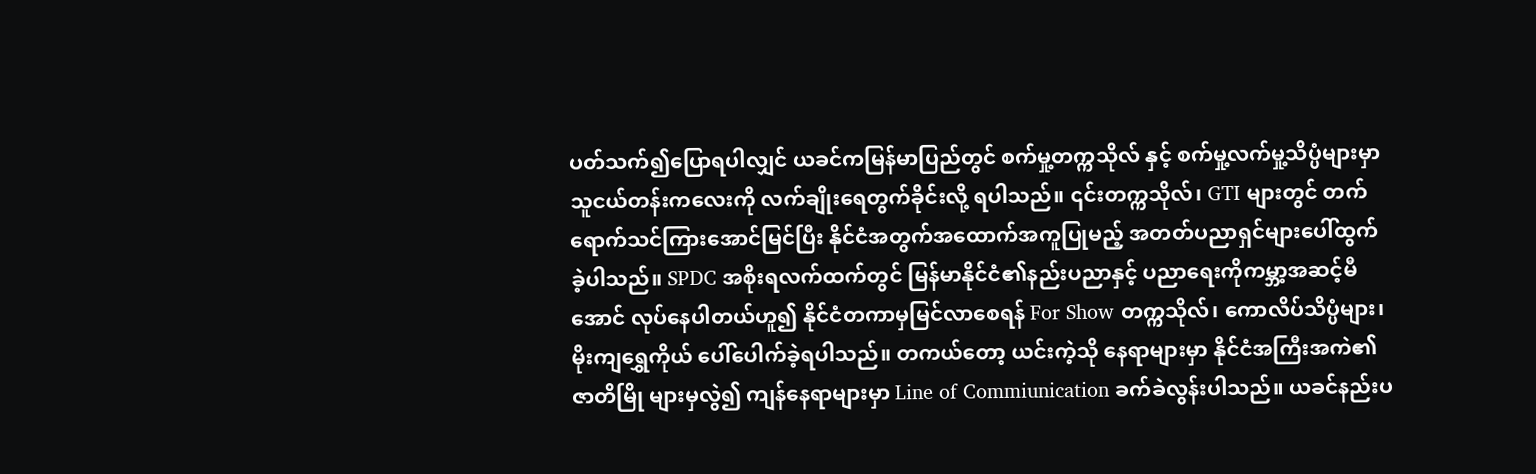ပတ်သက်၍ပြောရပါလျှင် ယခင်ကမြန်မာပြည်တွင် စက်မှု့တက္ကသိုလ် နှင့် စက်မှု့လက်မှု့သိပ္ပံများမှာ သူငယ်တန်းကလေးကို လက်ချိုးရေတွက်ခိုင်းလို့ ရပါသည်။ ၎င်းတက္ကသိုလ်၊ GTI များတွင် တက်ရောက်သင်ကြားအောင်မြင်ပြီး နိုင်ငံအတွက်အထောက်အကူပြုမည့် အတတ်ပညာရှင်များပေါ်ထွက် ခဲ့ပါသည်။ SPDC အစိုးရလက်ထက်တွင် မြန်မာနိုင်ငံ၏နည်းပညာနှင့် ပညာရေးကိုကမ္ဘာ့အဆင့်မီအောင် လုပ်နေပါတယ်ဟူ၍ နိုင်ငံတကာမှမြင်လာစေရန် For Show တက္ကသိုလ်၊ ကောလိပ်သိပ္ပံများ၊ မိုးကျရွှေကိုယ် ပေါ်ပေါက်ခဲ့ရပါသည်။ တကယ်တော့ ယင်းကဲ့သို နေရာများမှာ နိုင်ငံအကြီးအကဲ၏ဇာတိမြို များမှလွဲ၍ ကျန်နေရာများမှာ Line of Commiunication ခက်ခဲလွန်းပါသည်။ ယခင်နည်းပ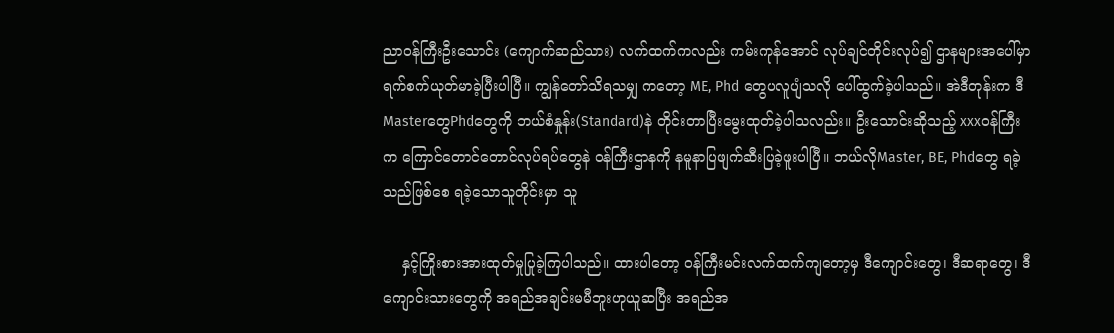ညာဝန်ကြီးဦးသောင်း (ကျောက်ဆည်သား) လက်ထက်ကလည်း ကမ်းကုန်အောင် လုပ်ချင်တိုင်းလုပ်၍ ဌာနများအပေါ်မှာ ရက်စက်ယုတ်မာခဲ့ပြီးပါပြီ။ ကျွန်တော်သိရသမျှ ကတော့ ME, Phd တွေပလူပျံသလို ပေါ်ထွက်ခဲ့ပါသည်။ အဲဒီတုန်းက ဒီMasterတွေPhdတွေကို ဘယ်စံနှုန်း(Standard)နဲ တိုင်းတာပြီးမွေးထုတ်ခဲ့ပါသလည်း။ ဦးသောင်းဆိုသည့် xxxဝန်ကြီးက ကြောင်တောင်တောင်လုပ်ရပ်တွေနဲ ဝန်ကြီးဌာနကို နမူနာပြဖျက်ဆီးပြခဲ့ဖူးပါပြီ။ ဘယ်လိုMaster, BE, Phdတွေ ရခဲ့သည်ဖြစ်စေ ရခဲ့သောသူတိုင်းမှာ သူ

    နှင့်ကြိုးစားအားထုတ်မှုပြုခဲ့ကြပါသည်။ ထားပါတော့ ဝန်ကြီးမင်းလက်ထက်ကျတော့မှ ဒီကျောင်းတွေ၊ ဒီဆရာတွေ၊ ဒီကျောင်းသားတွေကို အရည်အချင်းမမီဘူးဟုယူဆပြီး အရည်အ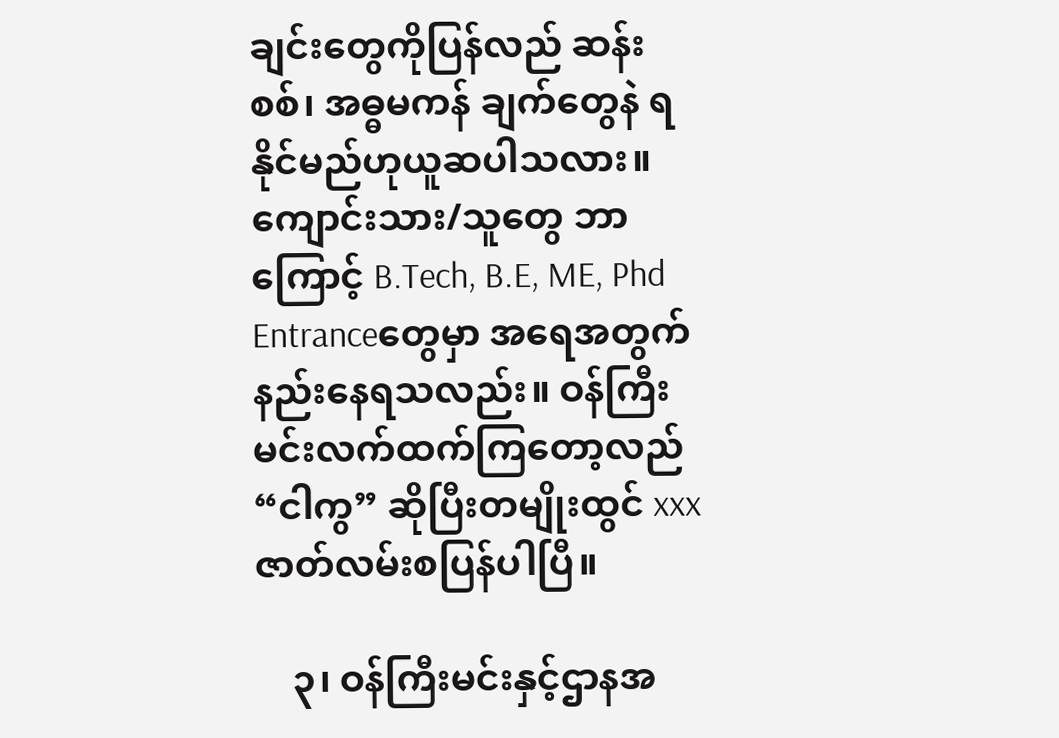ချင်းတွေကိုပြန်လည် ဆန်းစစ်၊ အဓ္ဓမကန် ချက်တွေနဲ ရနိုင်မည်ဟုယူဆပါသလား။ ကျောင်းသား/သူတွေ ဘာကြောင့် B.Tech, B.E, ME, Phd Entranceတွေမှာ အရေအတွက်နည်းနေရသလည်း။ ဝန်ကြီးမင်းလက်ထက်ကြတော့လည် “ငါကွ” ဆိုပြီးတမျိုးထွင် xxxဇာတ်လမ်းစပြန်ပါပြီ။

    ၃၊ ဝန်ကြီးမင်းနှင့်ဌာနအ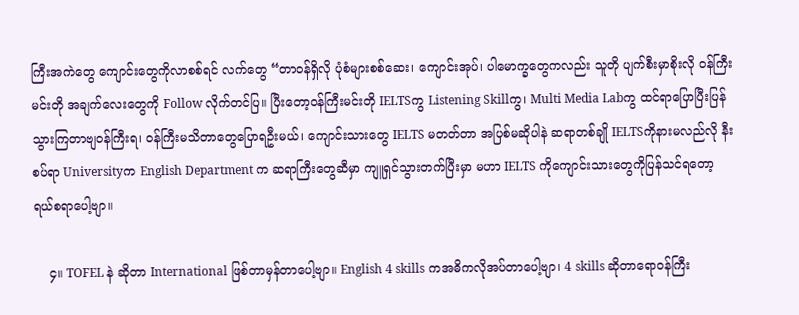ကြီးအကဲတွေ ကျောင်းတွေကိုလာစစ်ရင် လက်တွေ “တာဝန်ရှိလို ပုံစံများစစ်ဆေး၊ ကျောင်းအုပ်၊ ပါမောက္ခတွေကလည်း သူတို ပျက်စီးမှာစိုးလို ဝန်ကြီးမင်းတို အချက်လေးတွေကို Follow လိုက်တင်ပြ။ ပြီးတော့ဝန်ကြီးမင်းတို IELTSကွ Listening Skillကွ၊ Multi Media Labကွ ထင်ရာပြောပြီးပြန်သွားကြတာဗျဝန်ကြီးရ၊ ဝန်ကြီးမသိတာတွေပြောရဦးမယ်၊ ကျောင်းသားတွေ IELTS မတတ်တာ အပြစ်မဆိုပါနဲ ဆရာတစ်ချို IELTSကိုနားမလည်လို နီးစပ်ရာ Universityက English Department က ဆရာကြီးတွေဆီမှာ ကျူရှင်သွားတက်ပြီးမှာ မဟာ IELTS ကိုကျောင်းသားတွေကိုပြန်သင်ရတော့ ရယ်စရာပေါ့ဗျာ။

    ၄။ TOFEL နဲ ဆိုတာ International ဖြစ်တာမှန်တာပေါ့ဗျာ။ English 4 skills ကအဓိကလိုအပ်တာပေါ့ဗျာ၊ 4 skills ဆိုတာရောဝန်ကြီး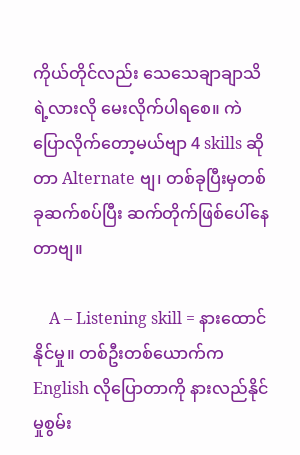ကိုယ်တိုင်လည်း သေသေချာချာသိရဲ့လားလို မေးလိုက်ပါရစေ။ ကဲပြောလိုက်တော့မယ်ဗျာ 4 skills ဆိုတာ Alternate ဗျ၊ တစ်ခုပြီးမှတစ်ခုဆက်စပ်ပြီး ဆက်တိုက်ဖြစ်ပေါ်နေတာဗျ။

    A – Listening skill = နားထောင်နိုင်မှု။ တစ်ဦးတစ်ယောက်က English လိုပြောတာကို နားလည်နိုင်မှုစွမ်း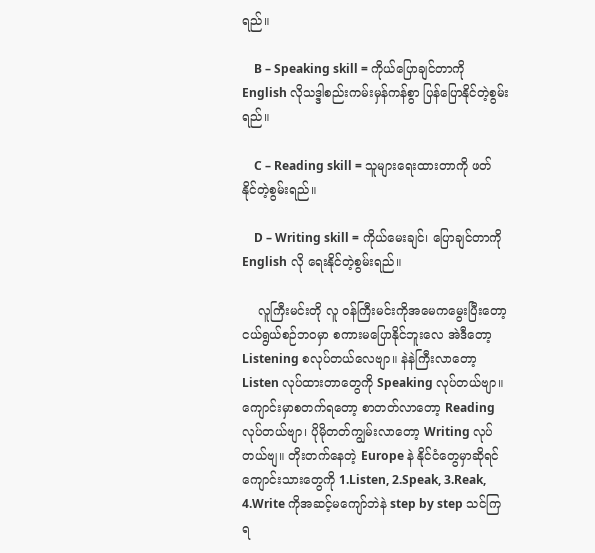ရည်။

    B – Speaking skill = ကိုယ်ပြောချင်တာကို English လိုသဒ္ဒါစည်းကမ်းမှန်ကန်စွာ ပြန်ပြောနိုင်တဲ့စွမ်းရည်။

    C – Reading skill = သူများရေးထားတာကို ဖတ်နိုင်တဲ့စွမ်းရည်။

    D – Writing skill = ကိုယ်မေးချင်၊ ပြောချင်တာကို English လို ရေးနိုင်တဲ့စွမ်းရည်။

    လူကြီးမင်းတို လူ ဝန်ကြီးမင်းကိုအမေကမွေးပြီးတော့ ငယ်ရွယ်စဉ်ဘဝမှာ စကားမပြောနိုင်ဘူးလေ အဲဒီတော့ Listening စလုပ်တယ်လေဗျာ။ နဲနဲကြီးလာတော့ Listen လုပ်ထားတာတွေကို Speaking လုပ်တယ်ဗျာ။ ကျောင်းမှာစတက်ရတော့ စာတတ်လာတော့ Reading လုပ်တယ်ဗျာ၊ ပိုမိုတတ်ကျွမ်းလာတော့ Writing လုပ်တယ်ဗျ။ တိုးတက်နေတဲ့ Europe နဲ နိုင်ငံတွေမှာဆိုရင် ကျောင်းသားတွေကို 1.Listen, 2.Speak, 3.Reak, 4.Write ကိုအဆင့်မကျော်ဘဲနဲ step by step သင်ကြရ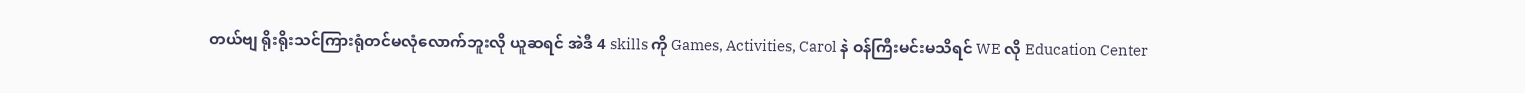တယ်ဗျ ရိုးရိုးသင်ကြားရုံတင်မလုံလောက်ဘူးလို ယူဆရင် အဲဒီ 4 skills ကို Games, Activities, Carol နဲ ဝန်ကြီးမင်းမသိရင် WE လို Education Center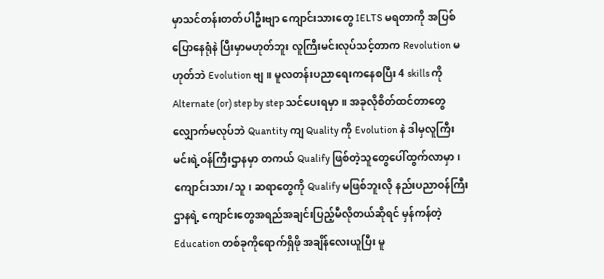မှာသင်တန်းတတ်ပါဦးဗျာ ကျောင်းသားတွေ IELTS မရတာကို အပြစ်ပြောနေရုံနဲ ပြီးမှာမဟုတ်ဘူး လူကြီးမင်းလုပ်သင့်တာက Revolution မဟုတ်ဘဲ Evolution ဗျ။ မူလတန်းပညာရေးကနေစပြီး 4 skills ကို Alternate (or) step by step သင်ပေးရမှာ။ အခုလိုစိတ်ထင်တာတွေ လျှောက်မလုပ်ဘဲ Quantity ကျ Quality ကို Evolution နဲ ဒါမှလူကြီးမင်းရဲ့ဝန်ကြီးဌာနမှာ တကယ် Qualify ဖြစ်တဲ့သူတွေပေါ်ထွက်လာမှာ၊ ကျောင်းသား/သူ၊ ဆရာတွေကို Qualify မဖြစ်ဘူးလို နည်းပညာဝန်ကြီးဌာနရဲ့ ကျောင်းတွေအရည်အချင်းပြည့်မီလိုတယ်ဆိုရင် မှန်ကန်တဲ့Education တစ်ခုကိုရောက်ရှိဖို အချိန်လေးယူပြီး မူ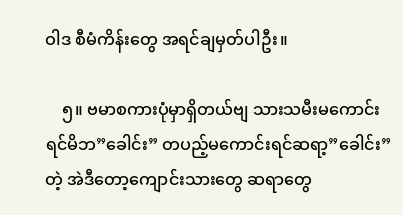ဝါဒ စီမံကိန်းတွေ အရင်ချမှတ်ပါဦး။

    ၅။ ဗမာစကားပုံမှာရှိတယ်ဗျ သားသမီးမကောင်းရင်မိဘ”ခေါင်း” တပည့်မကောင်းရင်ဆရာ့”ခေါင်း”တဲ့ အဲဒီတော့ကျောင်းသားတွေ ဆရာတွေ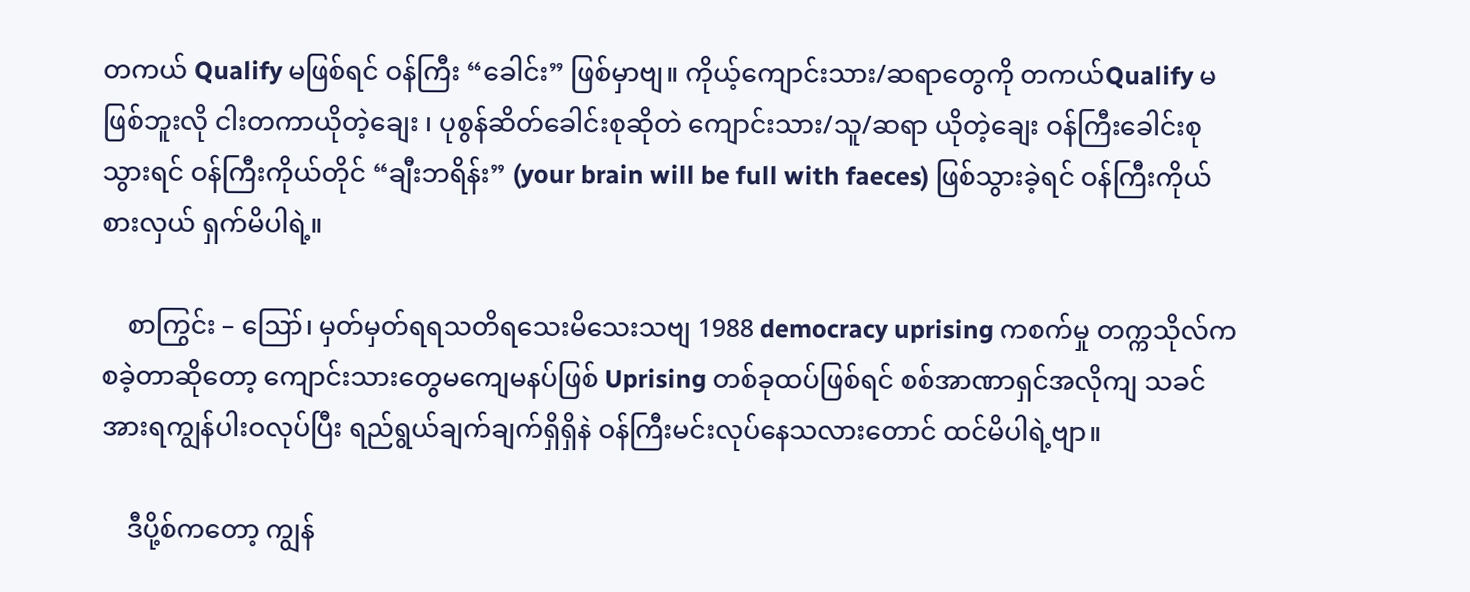တကယ် Qualify မဖြစ်ရင် ဝန်ကြီး “ခေါင်း” ဖြစ်မှာဗျ။ ကိုယ့်ကျောင်းသား/ဆရာတွေကို တကယ်Qualify မဖြစ်ဘူးလို ငါးတကာယိုတဲ့ချေး ၊ ပုစွန်ဆိတ်ခေါင်းစုဆိုတဲ ကျောင်းသား/သူ/ဆရာ ယိုတဲ့ချေး ဝန်ကြီးခေါင်းစုသွားရင် ဝန်ကြီးကိုယ်တိုင် “ချီးဘရိန်း” (your brain will be full with faeces) ဖြစ်သွားခဲ့ရင် ဝန်ကြီးကိုယ်စားလှယ် ရှက်မိပါရဲ့။

    စာကြွင်း – ဪ၊ မှတ်မှတ်ရရသတိရသေးမိသေးသဗျ 1988 democracy uprising ကစက်မှု တက္ကသိုလ်ကစခဲ့တာဆိုတော့ ကျောင်းသားတွေမကျေမနပ်ဖြစ် Uprising တစ်ခုထပ်ဖြစ်ရင် စစ်အာဏာရှင်အလိုကျ သခင်အားရကျွန်ပါးဝလုပ်ပြီး ရည်ရွယ်ချက်ချက်ရှိရှိနဲ ဝန်ကြီးမင်းလုပ်နေသလားတောင် ထင်မိပါရဲ့ဗျာ။

    ဒီပို့စ်ကတော့ ကျွန်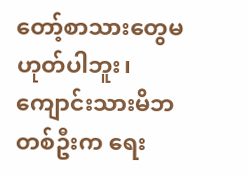တော့်စာသားတွေမဟုတ်ပါဘူး၊ ကျောင်းသားမိဘတစ်ဦးက ရေး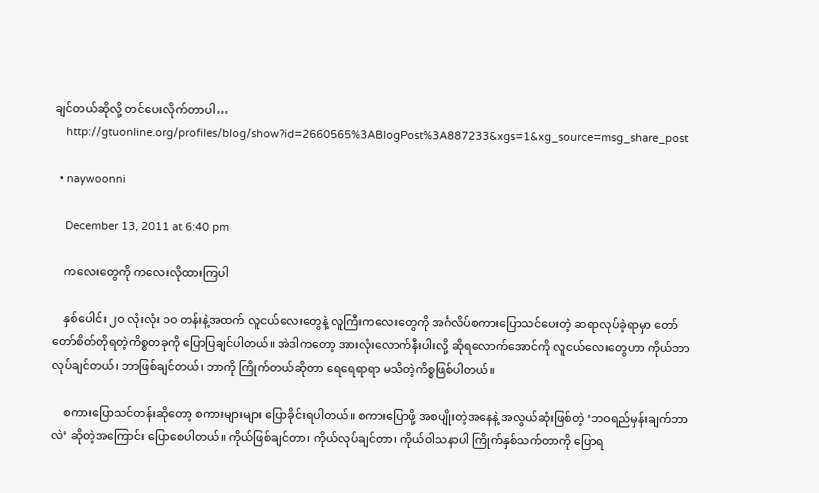ချင်တယ်ဆိုလို့ တင်ပေးလိုက်တာပါ…
    http://gtuonline.org/profiles/blog/show?id=2660565%3ABlogPost%3A887233&xgs=1&xg_source=msg_share_post

  • naywoonni

    December 13, 2011 at 6:40 pm

    ကလေးတွေကို ကလေးလိုထားကြပါ

    နှစ်ပေါင်း ၂ဝ လုံးလုံး ၁ဝ တန်းနဲ့အထက် လူငယ်လေးတွေနဲ့ လူကြီးကလေးတွေကို အင်္ဂလိပ်စကားပြောသင်ပေးတဲ့ ဆရာလုပ်ခဲ့ရာမှာ တော်တော်စိတ်တိုရတဲ့ကိစ္စတခုကို ပြောပြချင်ပါတယ်။ အဲဒါကတော့ အားလုံးလောက်နီးပါးလို့ ဆိုရလောက်အောင်ကို လူငယ်လေးတွေဟာ ကိုယ်ဘာလုပ်ချင်တယ်၊ ဘာဖြစ်ချင်တယ်၊ ဘာကို ကြိုက်တယ်ဆိုတာ ရေရေရာရာ မသိတဲ့ကိစ္စဖြစ်ပါတယ်။

    စကားပြောသင်တန်းဆိုတော့ စကားများများ ပြောခိုင်းရပါတယ်။ စကားပြောဖို့ အစပျိုးတဲ့အနေနဲ့ အလွယ်ဆုံးဖြစ်တဲ့ ‘ဘဝရည်မှန်းချက်ဘာလဲ’ ဆိုတဲ့အကြောင်း ပြောစေပါတယ်။ ကိုယ်ဖြစ်ချင်တာ၊ ကိုယ်လုပ်ချင်တာ၊ ကိုယ်ဝါသနာပါ ကြိုက်နှစ်သက်တာကို ပြောရ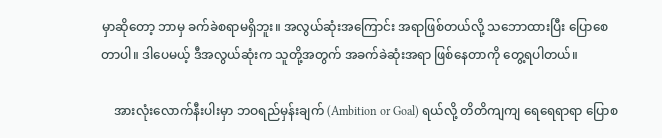မှာဆိုတော့ ဘာမှ ခက်ခဲစရာမရှိဘူး။ အလွယ်ဆုံးအကြောင်း အရာဖြစ်တယ်လို့ သဘောထားပြီး ပြောစေတာပါ။ ဒါပေမယ့် ဒီအလွယ်ဆုံးက သူတို့အတွက် အခက်ခဲဆုံးအရာ ဖြစ်နေတာကို တွေ့ရပါတယ်။

    အားလုံးလောက်နီးပါးမှာ ဘဝရည်မှန်းချက် (Ambition or Goal) ရယ်လို့ တိတိကျကျ ရေရေရာရာ ပြောစ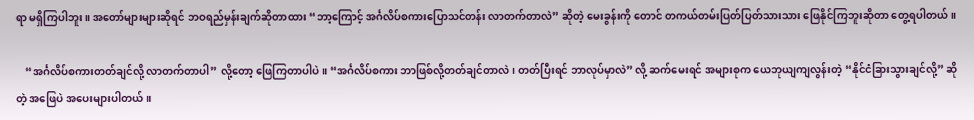ရာ မရှိကြပါဘူး။ အတော်များများဆိုရင် ဘဝရည်မှန်းချက်ဆိုတာထား “ဘာ့ကြောင့် အင်္ဂလိပ်စကားပြောသင်တန်း လာတက်တာလဲ” ဆိုတဲ့ မေးခွန်းကို တောင် တကယ်တမ်းပြတ်ပြတ်သားသား ဖြေနိုင်ကြဘူးဆိုတာ တွေ့ရပါတယ်။

    “အင်္ဂလိပ်စကားတတ်ချင်လို့ လာတက်တာပါ” လို့တော့ ဖြေကြတာပါပဲ။ “အင်္ဂလိပ်စကား ဘာဖြစ်လို့တတ်ချင်တာလဲ၊ တတ်ပြီးရင် ဘာလုပ်မှာလဲ” လို့ ဆက်မေးရင် အများစုက ယေဘုယျကျလွန်းတဲ့ “နိုင်ငံခြားသွားချင်လို့” ဆိုတဲ့ အဖြေပဲ အပေးများပါတယ်။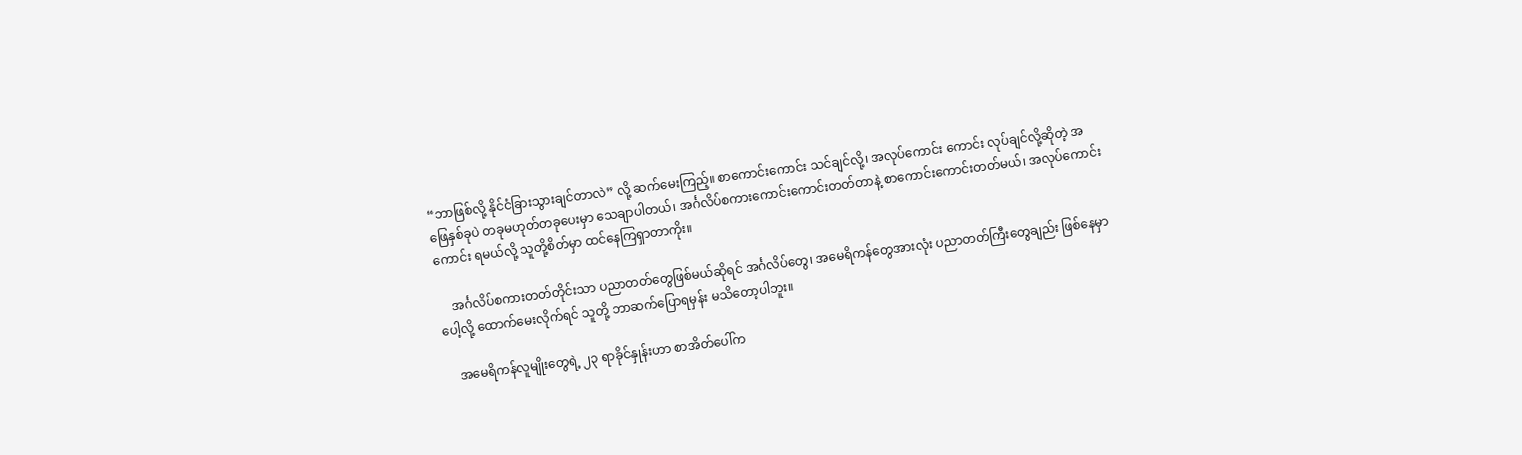“ဘာဖြစ်လို့ နိုင်ငံခြားသွားချင်တာလဲ” လို့ ဆက်မေးကြည့်။ စာကောင်းကောင်း သင်ချင်လို့၊ အလုပ်ကောင်း ကောင်း လုပ်ချင်လို့ဆိုတဲ့ အဖြေနှစ်ခုပဲ တခုမဟုတ်တခုပေးမှာ သေချာပါတယ်၊ အင်္ဂလိပ်စကားကောင်းကောင်းတတ်တာနဲ့ စာကောင်းကောင်းတတ်မယ်၊ အလုပ်ကောင်းကောင်း ရမယ်လို့ သူတို့စိတ်မှာ ထင်နေကြရှာတာကိုး။

    အင်္ဂလိပ်စကားတတ်တိုင်းသာ ပညာတတ်တွေဖြစ်မယ်ဆိုရင် အင်္ဂလိပ်တွေ၊ အမေရိကန်တွေအားလုံး ပညာတတ်ကြီးတွေချည်း ဖြစ်နေမှာပေါ့လို့ ထောက်မေးလိုက်ရင် သူတို့ ဘာဆက်ပြောရမှန်း မသိတော့ပါဘူး။

    အမေရိကန်လူမျိုးတွေရဲ့ ၂၃ ရာခိုင်နှုန်းဟာ စာအိတ်ပေါ်က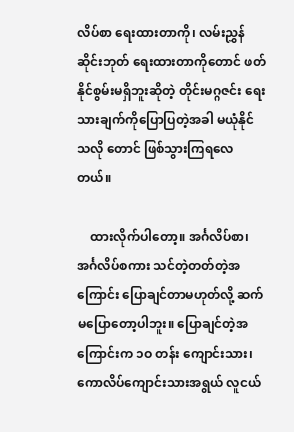လိပ်စာ ရေးထားတာကို၊ လမ်းညွှန်ဆိုင်းဘုတ် ရေးထားတာကိုတောင် ဖတ်နိုင်စွမ်းမရှိဘူးဆိုတဲ့ တိုင်းမဂ္ဂဇင်း ရေးသားချက်ကိုပြောပြတဲ့အခါ မယုံနိုင်သလို တောင် ဖြစ်သွားကြရလေတယ်။

    ထားလိုက်ပါတော့။ အင်္ဂလိပ်စာ၊ အင်္ဂလိပ်စကား သင်တဲ့တတ်တဲ့အကြောင်း ပြောချင်တာမဟုတ်လို့ ဆက်မပြောတော့ပါဘူး။ ပြောချင်တဲ့အကြောင်းက ၁ဝ တန်း ကျောင်းသား၊ ကောလိပ်ကျောင်းသားအရွယ် လူငယ်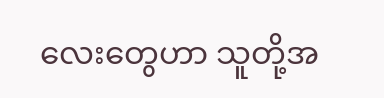လေးတွေဟာ သူတို့အ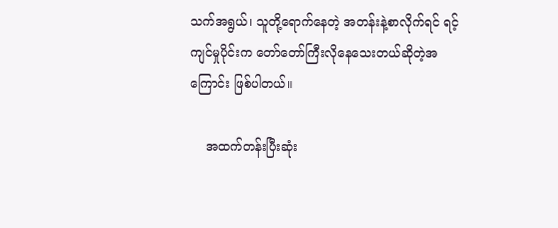သက်အရွယ်၊ သူတို့ရောက်နေတဲ့ အတန်းနဲ့စာလိုက်ရင် ရင့်ကျင်မှုပိုင်းက တော်တော်ကြီးလိုနေသေးတယ်ဆိုတဲ့အကြောင်း ဖြစ်ပါတယ်။

    အထက်တန်းပြီးဆုံး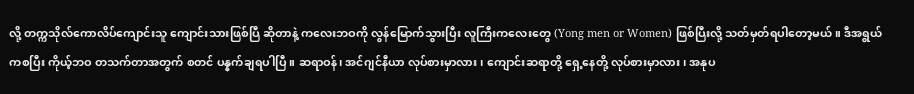လို့ တက္ကသိုလ်ကောလိပ်ကျောင်းသူ ကျောင်းသားဖြစ်ပြီ ဆိုတာနဲ့ ကလေးဘဝကို လွန်မြောက်သွားပြီး လူကြီးကလေးတွေ (Yong men or Women) ဖြစ်ပြီးလို့ သတ်မှတ်ရပါတော့မယ်။ ဒီအရွယ်ကစပြီး ကိုယ့်ဘဝ တသက်တာအတွက် စတင် ပန္နက်ချရပါပြီ။ ဆရာဝန်၊ အင်ဂျင်နီယာ လုပ်စားမှာလား၊ ကျောင်းဆရာတို့ ရှေ့နေတို့ လုပ်စားမှာလား၊ အနုပ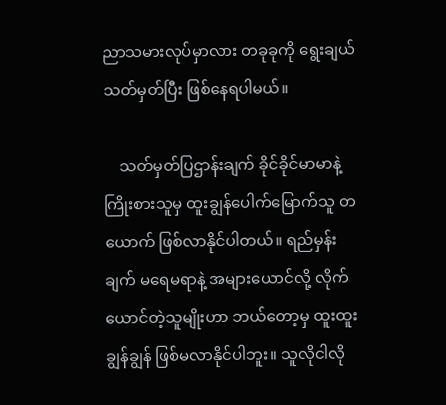ညာသမားလုပ်မှာလား တခုခုကို ရွေးချယ်သတ်မှတ်ပြီး ဖြစ်နေရပါမယ်။

    သတ်မှတ်ပြဌာန်းချက် ခိုင်ခိုင်မာမာနဲ့ ကြိုးစားသူမှ ထူးချွန်ပေါက်မြောက်သူ တယောက် ဖြစ်လာနိုင်ပါတယ်။ ရည်မှန်းချက် မရေမရာနဲ့ အများယောင်လို့ လိုက်ယောင်တဲ့သူမျိုးဟာ ဘယ်တော့မှ ထူးထူးချွန်ချွန် ဖြစ်မလာနိုင်ပါဘူး။ သူလိုငါလို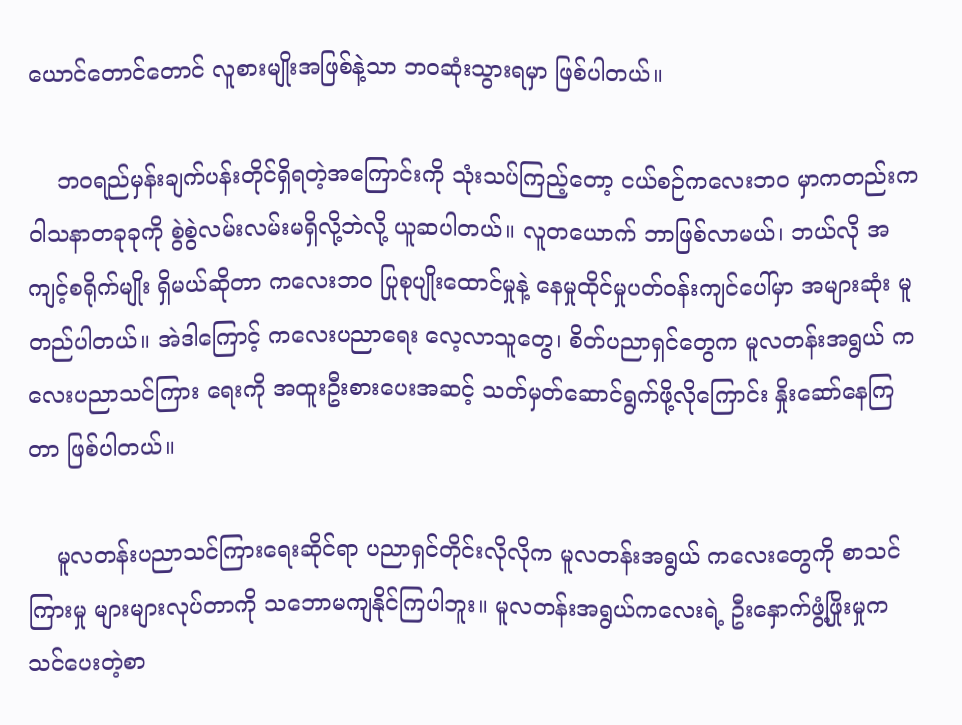ယောင်တောင်တောင် လူစားမျိုးအဖြစ်နဲ့သာ ဘဝဆုံးသွားရမှာ ဖြစ်ပါတယ်။

    ဘဝရည်မှန်းချက်ပန်းတိုင်ရှိရတဲ့အကြောင်းကို သုံးသပ်ကြည့်တော့ ငယ်စဉ်ကလေးဘဝ မှာကတည်းက ဝါသနာတခုခုကို စွဲစွဲလမ်းလမ်းမရှိလို့ဘဲလို့ ယူဆပါတယ်။ လူတယောက် ဘာဖြစ်လာမယ်၊ ဘယ်လို အကျင့်စရိုက်မျိုး ရှိမယ်ဆိုတာ ကလေးဘဝ ပြုစုပျိုးထောင်မှုနဲ့ နေမှုထိုင်မှုပတ်ဝန်းကျင်ပေါ်မှာ အများဆုံး မူတည်ပါတယ်။ အဲဒါကြောင့် ကလေးပညာရေး လေ့လာသူတွေ၊ စိတ်ပညာရှင်တွေက မူလတန်းအရွယ် ကလေးပညာသင်ကြား ရေးကို အထူးဦးစားပေးအဆင့် သတ်မှတ်ဆောင်ရွက်ဖို့လိုကြောင်း နှိုးဆော်နေကြတာ ဖြစ်ပါတယ်။

    မူလတန်းပညာသင်ကြားရေးဆိုင်ရာ ပညာရှင်တိုင်းလိုလိုက မူလတန်းအရွယ် ကလေးတွေကို စာသင်ကြားမှု များများလုပ်တာကို သဘောမကျနိုင်ကြပါဘူး။ မူလတန်းအရွယ်ကလေးရဲ့ ဦးနှောက်ဖွံ့ဖြိုးမှုက သင်ပေးတဲ့စာ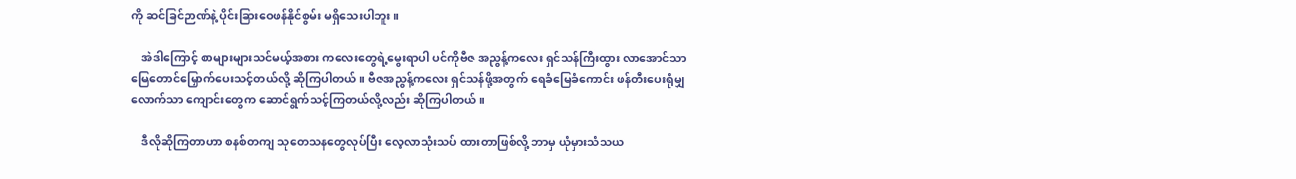ကို ဆင်ခြင်ဉာဏ်နဲ့ ပိုင်းခြားဝေဖန်နိုင်စွမ်း မရှိသေးပါဘူး။

    အဲဒါကြောင့် စာများများသင်မယ့်အစား ကလေးတွေရဲ့မွေးရာပါ ပင်ကိုဗီဇ အညွန့်ကလေး ရှင်သန်ကြီးထွား လာအောင်သာ မြေတောင်မြှောက်ပေးသင့်တယ်လို့ ဆိုကြပါတယ်။ ဗီဇအညွန့်ကလေး ရှင်သန်ဖို့အတွက် ရေခံမြေခံကောင်း ဖန်တီးပေးရုံမျှလောက်သာ ကျောင်းတွေက ဆောင်ရွက်သင့်ကြတယ်လို့လည်း ဆိုကြပါတယ်။

    ဒီလိုဆိုကြတာဟာ စနစ်တကျ သုတေသနတွေလုပ်ပြီး လေ့လာသုံးသပ် ထားတာဖြစ်လို့ ဘာမှ ယုံမှားသံသယ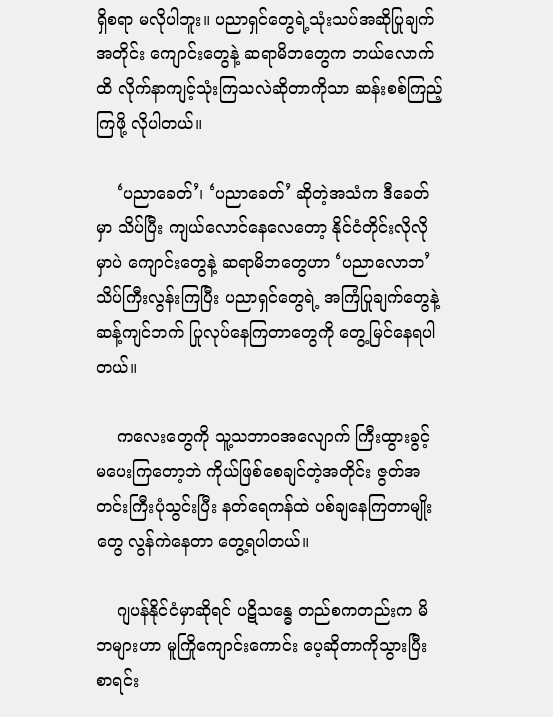ရှိစရာ မလိုပါဘူး။ ပညာရှင်တွေရဲ့သုံးသပ်အဆိုပြုချက်အတိုင်း ကျောင်းတွေနဲ့ ဆရာမိဘတွေက ဘယ်လောက်ထိ လိုက်နာကျင့်သုံးကြသလဲဆိုတာကိုသာ ဆန်းစစ်ကြည့်ကြဖို့ လိုပါတယ်။

    ‘ပညာခေတ်’၊ ‘ပညာခေတ်’ ဆိုတဲ့အသံက ဒီခေတ်မှာ သိပ်ပြီး ကျယ်လောင်နေလေတော့ နိုင်ငံတိုင်းလိုလိုမှာပဲ ကျောင်းတွေနဲ့ ဆရာမိဘတွေဟာ ‘ပညာလောဘ’ သိပ်ကြီးလွန်းကြပြီး ပညာရှင်တွေရဲ့ အကြံပြုချက်တွေနဲ့ ဆန့်ကျင်ဘက် ပြုလုပ်နေကြတာတွေကို တွေ့မြင်နေရပါတယ်။

    ကလေးတွေကို သူ့သဘာဝအလျောက် ကြီးထွားခွင့် မပေးကြတော့ဘဲ ကိုယ်ဖြစ်စေချင်တဲ့အတိုင်း ဇွတ်အတင်းကြီးပုံသွင်းပြီး နတ်ရေကန်ထဲ ပစ်ချနေကြတာမျိုးတွေ လွန်ကဲနေတာ တွေ့ရပါတယ်။

    ဂျပန်နိုင်ငံမှာဆိုရင် ပဋိသန္ဓေ တည်စကတည်းက မိဘများဟာ မူကြိုကျောင်းကောင်း ပေ့ဆိုတာကိုသွားပြီး စာရင်း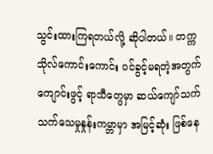သွင်းထားကြရတယ်လို့ ဆိုပါတယ်။ တက္ကသိုလ်ကောင်းကောင်း ဝင်ခွင့်မရတဲ့အတွက် ကျောင်းဖွင့် ရာသီတွေမှာ ဆယ်ကျော်သက်သက်သေမှုနှုန်းကမ္ဘာမှာ အမြင့်ဆုံး ဖြစ်နေ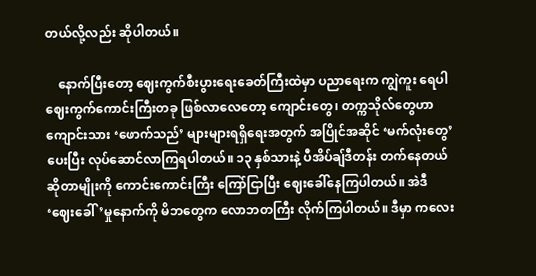တယ်လို့လည်း ဆိုပါတယ်။

    နောက်ပြီးတော့ ဈေးကွက်စီးပွားရေးခေတ်ကြီးထဲမှာ ပညာရေးက ကျွဲကူး ရေပါ ဈေးကွက်ကောင်းကြီးတခု ဖြစ်လာလေတော့ ကျောင်းတွေ၊ တက္ကသိုလ်တွေဟာ ကျောင်းသား ‘ဖောက်သည်’ များများရရှိရေးအတွက် အပြိုင်အဆိုင် ‘မက်လုံးတွေ’ပေးပြီး လုပ်ဆောင်လာကြရပါတယ်။ ၁၃ နှစ်သားနဲ့ ပီအိပ်ချ်ဒီတန်း တက်နေတယ် ဆိုတာမျိုးကို ကောင်းကောင်းကြီး ကြော်ငြာပြီး ဈေးခေါ်နေကြပါတယ်။ အဲဒီ ‘ဈေးခေါ်’မှုနောက်ကို မိဘတွေက လောဘတကြီး လိုက်ကြပါတယ်။ ဒီမှာ ကလေး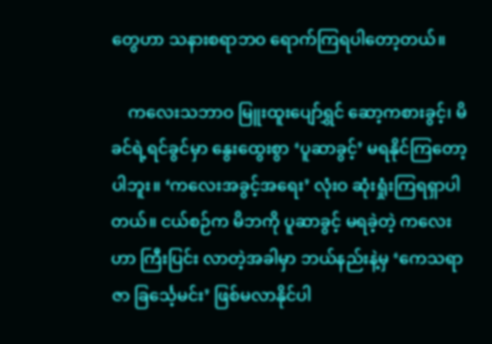တွေဟာ သနားစရာဘဝ ရောက်ကြရပါတော့တယ်။

    ကလေးသဘာဝ မြူးထူးပျော်ရွှင် ဆော့ကစားခွင့်၊ မိခင်ရဲ့ရင်ခွင်မှာ နွေးထွေးစွာ ‘ပူဆာခွင့်’ မရနိုင်ကြတော့ပါဘူး။ ‘ကလေးအခွင့်အရေး’ လုံးဝ ဆုံးရှုံးကြရရှာပါတယ်။ ငယ်စဉ်က မိဘကို ပူဆာခွင့် မရခဲ့တဲ့ ကလေးဟာ ကြီးပြင်း လာတဲ့အခါမှာ ဘယ်နည်းနဲ့မှ ‘ကေသရာဇာ ခြင်္သေ့မင်း’ ဖြစ်မလာနိုင်ပါ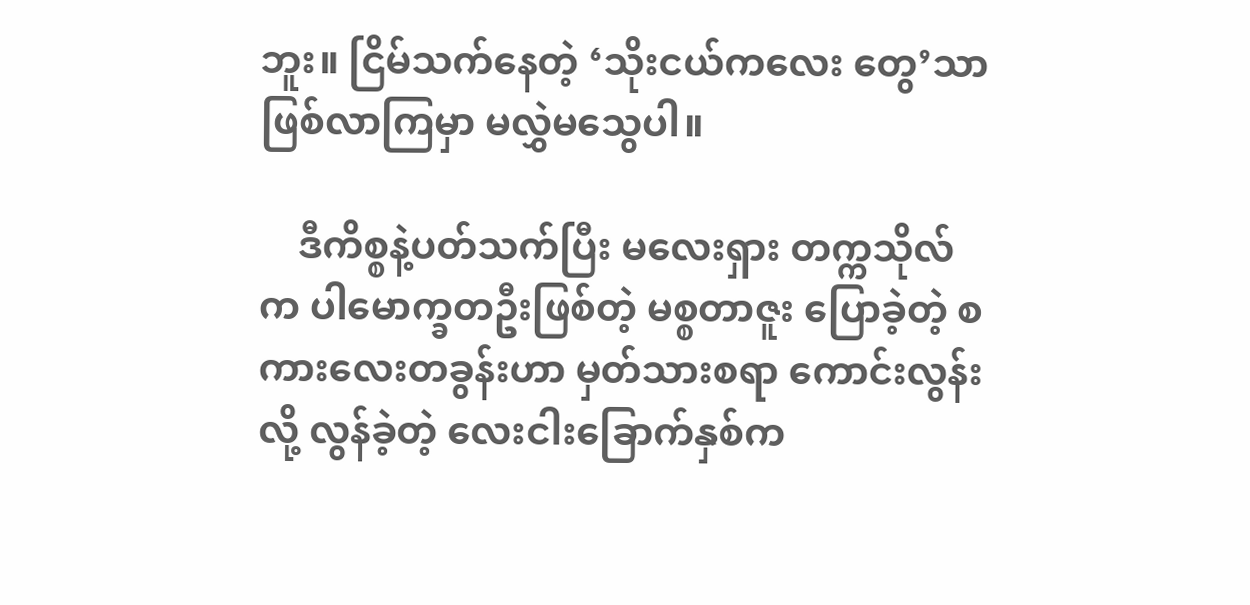ဘူး။ ငြိမ်သက်နေတဲ့ ‘သိုးငယ်ကလေး တွေ’သာ ဖြစ်လာကြမှာ မလွှဲမသွေပါ။

    ဒီကိစ္စနဲ့ပတ်သက်ပြီး မလေးရှား တက္ကသိုလ်က ပါမောက္ခတဦးဖြစ်တဲ့ မစ္စတာဇူး ပြောခဲ့တဲ့ စကားလေးတခွန်းဟာ မှတ်သားစရာ ကောင်းလွန်းလို့ လွန်ခဲ့တဲ့ လေးငါးခြောက်နှစ်က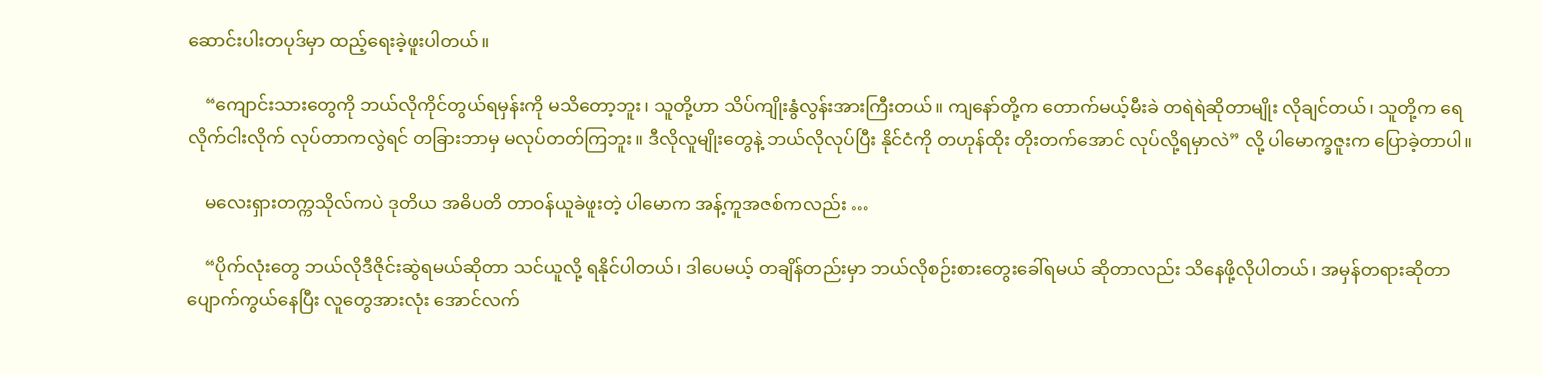ဆောင်းပါးတပုဒ်မှာ ထည့်ရေးခဲ့ဖူးပါတယ်။

    “ကျောင်းသားတွေကို ဘယ်လိုကိုင်တွယ်ရမှန်းကို မသိတော့ဘူး၊ သူတို့ဟာ သိပ်ကျိုးနွံလွန်းအားကြီးတယ်။ ကျနော်တို့က တောက်မယ့်မီးခဲ တရဲရဲဆိုတာမျိုး လိုချင်တယ်၊ သူတို့က ရေလိုက်ငါးလိုက် လုပ်တာကလွဲရင် တခြားဘာမှ မလုပ်တတ်ကြဘူး။ ဒီလိုလူမျိုးတွေနဲ့ ဘယ်လိုလုပ်ပြီး နိုင်ငံကို တဟုန်ထိုး တိုးတက်အောင် လုပ်လို့ရမှာလဲ” လို့ ပါမောက္ခဇူးက ပြောခဲ့တာပါ။

    မလေးရှားတက္ကသိုလ်ကပဲ ဒုတိယ အဓိပတိ တာဝန်ယူခဲဖူးတဲ့ ပါမောက အန့်ကူအဇစ်ကလည်း …

    “ပိုက်လုံးတွေ ဘယ်လိုဒီဇိုင်းဆွဲရမယ်ဆိုတာ သင်ယူလို့ ရနိုင်ပါတယ်၊ ဒါပေမယ့် တချိန်တည်းမှာ ဘယ်လိုစဉ်းစားတွေးခေါ်ရမယ် ဆိုတာလည်း သိနေဖို့လိုပါတယ်၊ အမှန်တရားဆိုတာ ပျောက်ကွယ်နေပြီး လူတွေအားလုံး အောင်လက်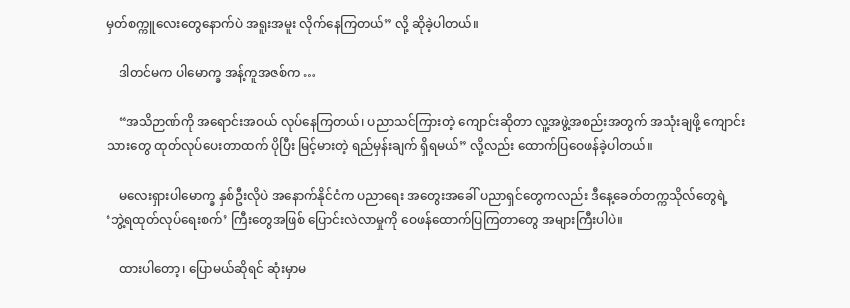မှတ်စက္ကူလေးတွေနောက်ပဲ အရူးအမူး လိုက်နေကြတယ်” လို့ ဆိုခဲ့ပါတယ်။

    ဒါတင်မက ပါမောက္ခ အန့်ကူအဇစ်က …

    “အသိဉာဏ်ကို အရောင်းအဝယ် လုပ်နေကြတယ်၊ ပညာသင်ကြားတဲ့ ကျောင်းဆိုတာ လူ့အဖွဲ့အစည်းအတွက် အသုံးချဖို့ ကျောင်းသားတွေ ထုတ်လုပ်ပေးတာထက် ပိုပြီး မြင့်မားတဲ့ ရည်မှန်းချက် ရှိရမယ်” လို့လည်း ထောက်ပြဝေဖန်ခဲ့ပါတယ်။

    မလေးရှားပါမောက္ခ နှစ်ဦးလိုပဲ အနောက်နိုင်ငံက ပညာရေး အတွေးအခေါ် ပညာရှင်တွေကလည်း ဒီနေ့ခေတ်တက္ကသိုလ်တွေရဲ့ ‘ဘွဲ့ရထုတ်လုပ်ရေးစက်’ ကြီးတွေအဖြစ် ပြောင်းလဲလာမှုကို ဝေဖန်ထောက်ပြကြတာတွေ အများကြီးပါပဲ။

    ထားပါတော့၊ ပြောမယ်ဆိုရင် ဆုံးမှာမ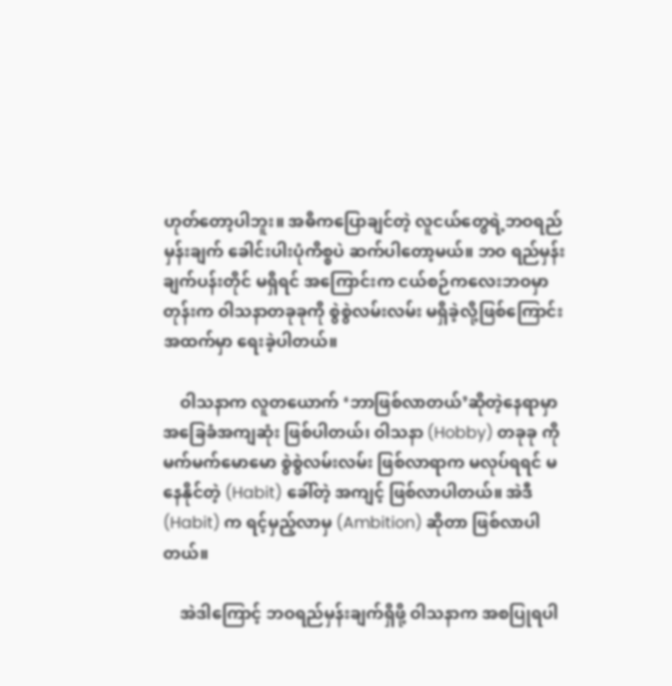ဟုတ်တော့ပါဘူး။ အဓိကပြောချင်တဲ့ လူငယ်တွေရဲ့ဘဝရည်မှန်းချက် ခေါင်းပါးပုံကိစ္စပဲ ဆက်ပါတော့မယ်။ ဘဝ ရည်မှန်းချက်ပန်းတိုင် မရှိရင် အကြောင်းက ငယ်စဉ်ကလေးဘဝမှာ တုန်းက ဝါသနာတခုခုကို စွဲစွဲလမ်းလမ်း မရှိခဲ့လို့ဖြစ်ကြောင်း အထက်မှာ ရေးခဲ့ပါတယ်။

    ဝါသနာက လူတယောက် ‘ဘာဖြစ်လာတယ်’ဆိုတဲ့နေရာမှာ အခြေခံအကျဆုံး ဖြစ်ပါတယ်၊ ဝါသနာ (Hobby) တခုခု ကို မက်မက်မောမော စွဲစွဲလမ်းလမ်း ဖြစ်လာရာက မလုပ်ရရင် မနေနိုင်တဲ့ (Habit) ခေါ်တဲ့ အကျင့် ဖြစ်လာပါတယ်။ အဲဒီ(Habit) က ရင့်မှည့်လာမှ (Ambition) ဆိုတာ ဖြစ်လာပါတယ်။

    အဲဒါကြောင့် ဘဝရည်မှန်းချက်ရှိဖို့ ဝါသနာက အစပြုရပါ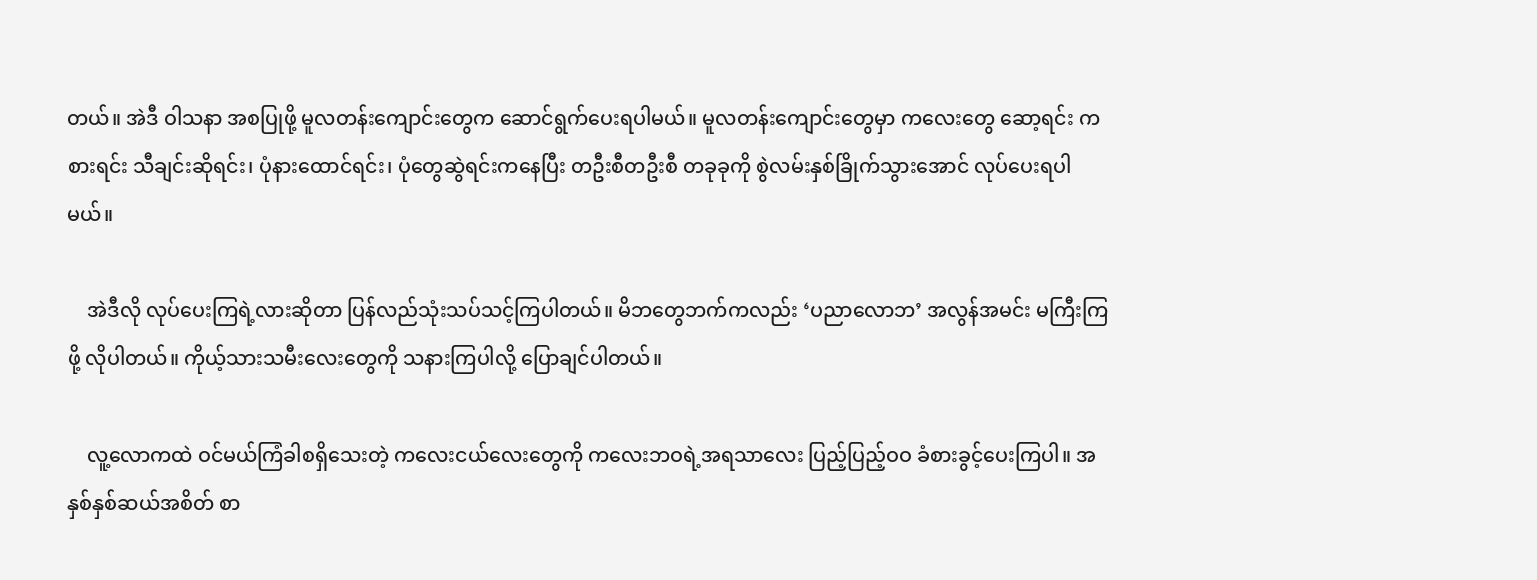တယ်။ အဲဒီ ဝါသနာ အစပြုဖို့ မူလတန်းကျောင်းတွေက ဆောင်ရွက်ပေးရပါမယ်။ မူလတန်းကျောင်းတွေမှာ ကလေးတွေ ဆော့ရင်း ကစားရင်း သီချင်းဆိုရင်း၊ ပုံနားထောင်ရင်း၊ ပုံတွေဆွဲရင်းကနေပြီး တဦးစီတဦးစီ တခုခုကို စွဲလမ်းနှစ်ခြိုက်သွားအောင် လုပ်ပေးရပါမယ်။

    အဲဒီလို လုပ်ပေးကြရဲ့လားဆိုတာ ပြန်လည်သုံးသပ်သင့်ကြပါတယ်။ မိဘတွေဘက်ကလည်း ‘ပညာလောဘ’ အလွန်အမင်း မကြီးကြဖို့ လိုပါတယ်။ ကိုယ့်သားသမီးလေးတွေကို သနားကြပါလို့ ပြောချင်ပါတယ်။

    လူ့လောကထဲ ဝင်မယ်ကြံခါစရှိသေးတဲ့ ကလေးငယ်လေးတွေကို ကလေးဘဝရဲ့အရသာလေး ပြည့်ပြည့်ဝဝ ခံစားခွင့်ပေးကြပါ။ အနှစ်နှစ်ဆယ်အစိတ် စာ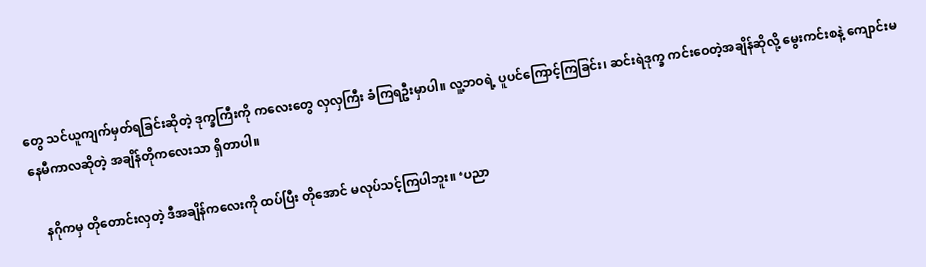တွေ သင်ယူကျက်မှတ်ရခြင်းဆိုတဲ့ ဒုက္ခကြီးကို ကလေးတွေ လှလှကြီး ခံကြရဦးမှာပါ။ လူ့ဘဝရဲ့ ပူပင်ကြောင့်ကြခြင်း၊ ဆင်းရဲဒုက္ခ ကင်းဝေတဲ့အချိန်ဆိုလို့ မွေးကင်းစနဲ့ ကျောင်းမနေမီကာလဆိုတဲ့ အချိန်တိုကလေးသာ ရှိတာပါ။

    နဂိုကမှ တိုတောင်းလှတဲ့ ဒီအချိန်ကလေးကို ထပ်ပြီး တိုအောင် မလုပ်သင့်ကြပါဘူး။ ‘ပညာ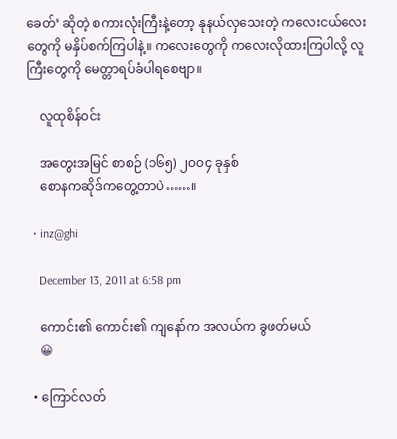ခေတ်’ ဆိုတဲ့ စကားလုံးကြီးနဲ့တော့ နုနယ်လှသေးတဲ့ ကလေးငယ်လေးတွေကို မနှိပ်စက်ကြပါနဲ့။ ကလေးတွေကို ကလေးလိုထားကြပါလို့ လူကြီးတွေကို မေတ္တာရပ်ခံပါရစေဗျာ။

    လူထုစိန်ဝင်း

    အတွေးအမြင် စာစဉ် (၁၆၅) ၂ဝဝ၄ ခုနှစ်
    စောနကဆိုဒ်ကတွေ့တာပဲ……။

  • inz@ghi

    December 13, 2011 at 6:58 pm

    ကောင်း၏ ကောင်း၏ ကျနော်က အလယ်က ခွဖတ်မယ်
    😀

  • ကြောင်လတ်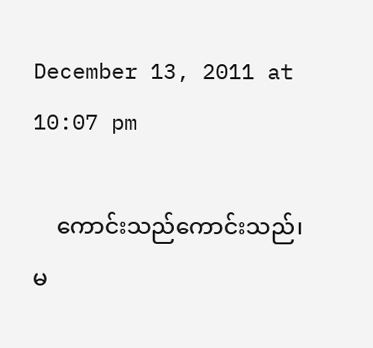December 13, 2011 at 10:07 pm

    ကောင်းသည်ကောင်းသည်၊ မ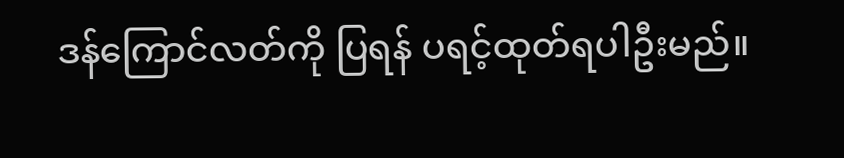ဒန်ကြောင်လတ်ကို ပြရန် ပရင့်ထုတ်ရပါဦးမည်။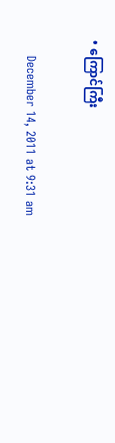• ကြောင်ကြီး

    December 14, 2011 at 9:31 am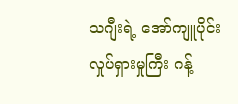သဂျီးရဲ့ အော်ကျူပိုင်း လှုပ်ရှားမှုကြီး ဂန့်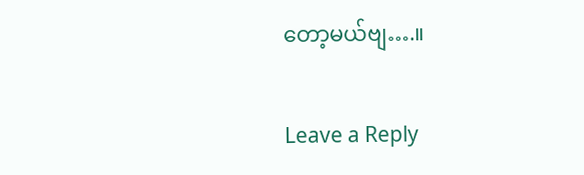တော့မယ်ဗျ….။

Leave a Reply